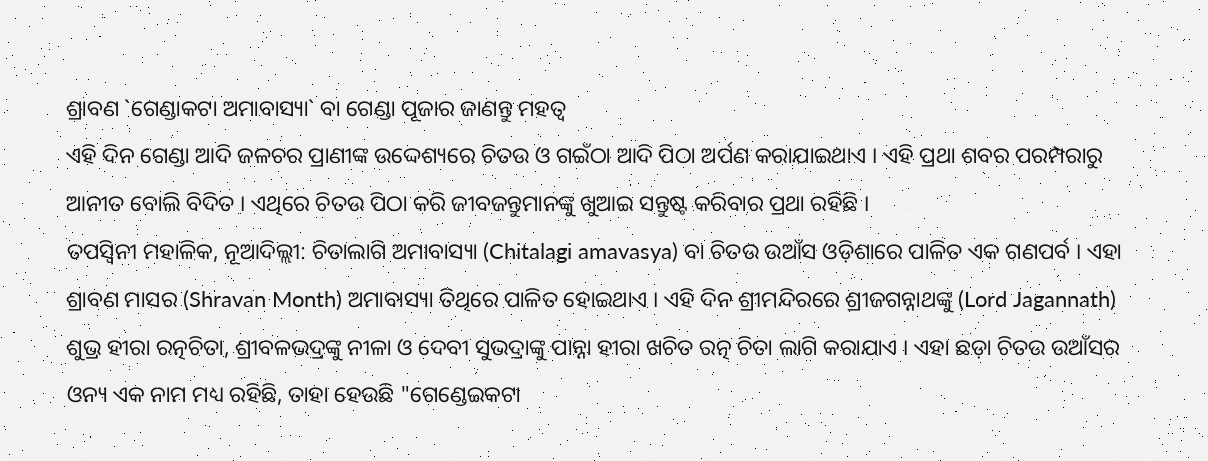ଶ୍ରାବଣ `ଗେଣ୍ଡାକଟା ଅମାବାସ୍ୟା` ବା ଗେଣ୍ଡା ପୂଜାର ଜାଣନ୍ତୁ ମହତ୍ୱ
ଏହି ଦିନ ଗେଣ୍ଡା ଆଦି ଜଳଚର ପ୍ରାଣୀଙ୍କ ଉଦ୍ଦେଶ୍ୟରେ ଚିତଉ ଓ ଗଇଁଠା ଆଦି ପିଠା ଅର୍ପଣ କରାଯାଇଥାଏ । ଏହି ପ୍ରଥା ଶବର ପରମ୍ପରାରୁ ଆନୀତ ବୋଲି ବିଦିତ । ଏଥିରେ ଚିତଉ ପିଠା କରି ଜୀବଜନ୍ତୁମାନଙ୍କୁ ଖୁଆଇ ସନ୍ତୁଷ୍ଟ କରିବାର ପ୍ରଥା ରହିଛି ।
ତପସ୍ୱିନୀ ମହାଳିକ, ନୂଆଦିଲ୍ଲୀ: ଚିତାଲାଗି ଅମାବାସ୍ୟା (Chitalagi amavasya) ବା ଚିତଉ ଉଆଁସ ଓଡ଼ିଶାରେ ପାଳିତ ଏକ ଗଣପର୍ବ । ଏହା ଶ୍ରାବଣ ମାସର (Shravan Month) ଅମାବାସ୍ୟା ତିଥିରେ ପାଳିତ ହୋଇଥାଏ । ଏହି ଦିନ ଶ୍ରୀମନ୍ଦିରରେ ଶ୍ରୀଜଗନ୍ନାଥଙ୍କୁ (Lord Jagannath) ଶୁଭ୍ର ହୀରା ରତ୍ନଚିତା, ଶ୍ରୀବଳଭଦ୍ରଙ୍କୁ ନୀଳା ଓ ଦେବୀ ସୁଭଦ୍ରାଙ୍କୁ ପାନ୍ନା ହୀରା ଖଚିତ ରତ୍ନ ଚିତା ଲାଗି କରାଯାଏ । ଏହା ଛଡ଼ା ଚିତଉ ଉଆଁସର ଓନ୍ୟ ଏକ ନାମ ମଧ୍ୟ ରହିଛି, ତାହା ହେଉଛି "ଗେଣ୍ଡେଇକଟା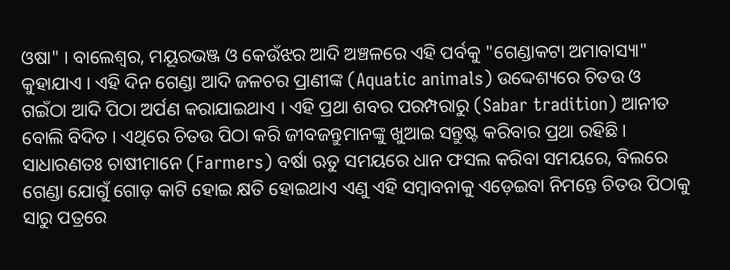ଓଷା" । ବାଲେଶ୍ୱର, ମୟୂରଭଞ୍ଜ ଓ କେଉଁଝର ଆଦି ଅଞ୍ଚଳରେ ଏହି ପର୍ବକୁ "ଗେଣ୍ଡାକଟା ଅମାବାସ୍ୟା" କୁହାଯାଏ । ଏହି ଦିନ ଗେଣ୍ଡା ଆଦି ଜଳଚର ପ୍ରାଣୀଙ୍କ (Aquatic animals) ଉଦ୍ଦେଶ୍ୟରେ ଚିତଉ ଓ ଗଇଁଠା ଆଦି ପିଠା ଅର୍ପଣ କରାଯାଇଥାଏ । ଏହି ପ୍ରଥା ଶବର ପରମ୍ପରାରୁ (Sabar tradition) ଆନୀତ ବୋଲି ବିଦିତ । ଏଥିରେ ଚିତଉ ପିଠା କରି ଜୀବଜନ୍ତୁମାନଙ୍କୁ ଖୁଆଇ ସନ୍ତୁଷ୍ଟ କରିବାର ପ୍ରଥା ରହିଛି । ସାଧାରଣତଃ ଚାଷୀମାନେ (Farmers) ବର୍ଷା ଋତୁ ସମୟରେ ଧାନ ଫସଲ କରିବା ସମୟରେ, ବିଲରେ ଗେଣ୍ଡା ଯୋଗୁଁ ଗୋଡ଼ କାଟି ହୋଇ କ୍ଷତି ହୋଇଥାଏ ଏଣୁ ଏହି ସମ୍ବାବନାକୁ ଏଡ଼େଇବା ନିମନ୍ତେ ଚିତଉ ପିଠାକୁ ସାରୁ ପତ୍ରରେ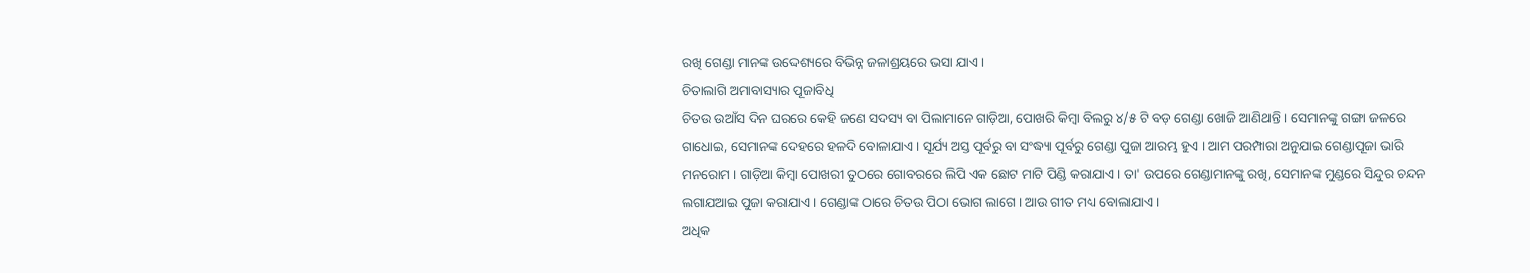ରଖି ଗେଣ୍ଡା ମାନଙ୍କ ଉଦ୍ଦେଶ୍ୟରେ ବିଭିନ୍ନ ଜଳାଶ୍ରୟରେ ଭସା ଯାଏ।
ଚିତାଲାଗି ଅମାବାସ୍ୟାର ପୂଜାବିଧି
ଚିତଉ ଉଆଁସ ଦିନ ଘରରେ କେହି ଜଣେ ସଦସ୍ୟ ବା ପିଲାମାନେ ଗାଡ଼ିଆ, ପୋଖରି କିମ୍ବା ବିଲରୁ ୪/୫ ଟି ବଡ଼ ଗେଣ୍ଡା ଖୋଜି ଆଣିଥାନ୍ତି । ସେମାନଙ୍କୁ ଗଙ୍ଗା ଜଳରେ ଗାଧୋଇ, ସେମାନଙ୍କ ଦେହରେ ହଳଦି ବୋଳାଯାଏ । ସୂର୍ଯ୍ୟ ଅସ୍ତ ପୂର୍ବରୁ ବା ସଂଦ୍ଧ୍ୟା ପୂର୍ବରୁ ଗେଣ୍ଡା ପୁଜା ଆରମ୍ଭ ହୁଏ । ଆମ ପରମ୍ପାରା ଅନୁଯାଇ ଗେଣ୍ଡାପୂଜା ଭାରି ମନରୋମ । ଗାଡ଼ିଆ କିମ୍ବା ପୋଖରୀ ତୁଠରେ ଗୋବରରେ ଲିପି ଏକ ଛୋଟ ମାଟି ପିଣ୍ଡି କରାଯାଏ । ତା' ଉପରେ ଗେଣ୍ଡାମାନଙ୍କୁ ରଖି, ସେମାନଙ୍କ ମୁଣ୍ଡରେ ସିନ୍ଦୁର ଚନ୍ଦନ ଲଗାଯଆଇ ପୁଜା କରାଯାଏ । ଗେଣ୍ଡାଙ୍କ ଠାରେ ଚିତଉ ପିଠା ଭୋଗ ଲାଗେ । ଆଉ ଗୀତ ମଧ୍ୟ ବୋଲାଯାଏ ।
ଅଧିକ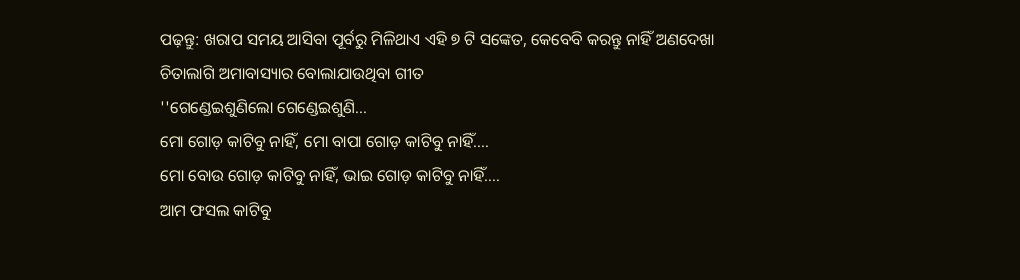ପଢ଼ନ୍ତୁ: ଖରାପ ସମୟ ଆସିବା ପୂର୍ବରୁ ମିଳିଥାଏ ଏହି ୭ ଟି ସଙ୍କେତ, କେବେବି କରନ୍ତୁ ନାହିଁ ଅଣଦେଖା
ଚିତାଲାଗି ଅମାବାସ୍ୟାର ବୋଲାଯାଉଥିବା ଗୀତ
''ଗେଣ୍ଡେଇଶୁଣିଲୋ ଗେଣ୍ଡେଇଶୁଣି...
ମୋ ଗୋଡ଼ କାଟିବୁ ନାହିଁ, ମୋ ବାପା ଗୋଡ଼ କାଟିବୁ ନାହିଁ....
ମୋ ବୋଉ ଗୋଡ଼ କାଟିବୁ ନାହିଁ, ଭାଇ ଗୋଡ଼ କାଟିବୁ ନାହିଁ....
ଆମ ଫସଲ କାଟିବୁ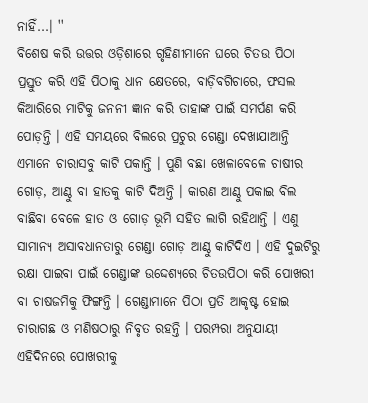ନାହିଁ...। ''
ବିଶେଷ କରି ଉତ୍ତର ଓଡ଼ିଶାରେ ଗୃହିଣୀମାନେ ଘରେ ଚିତଉ ପିଠା ପ୍ରସ୍ତୁତ କରି ଏହି ପିଠାକୁ ଧାନ କ୍ଷେତରେ, ବାଡ଼ିବଗିଚାରେ, ଫସଲ କିଆରିରେ ମାଟିକୁ ଜନନୀ ଜ୍ଞାନ କରି ତାହାଙ୍କ ପାଇଁ ସମର୍ପଣ କରି ପୋଡ଼ନ୍ତି । ଏହି ସମୟରେ ବିଲରେ ପ୍ରଚୁର ଗେଣ୍ଡା ଦେଖାଯାଆନ୍ତି ଏମାନେ ଚାରାସବୁ କାଟି ପକାନ୍ତି । ପୁଣି ବଛା ଖେଳାବେଳେ ଚାଷୀର ଗୋଡ଼, ଆଣ୍ଠୁ ବା ହାତକୁ କାଟି ଦିଅନ୍ତି । କାରଣ ଆଣ୍ଠୁ ପକାଇ ବିଲ ବାଛିବା ବେଳେ ହାତ ଓ ଗୋଡ଼ ଭୂମି ସହିତ ଲାଗି ରହିଥାନ୍ତି । ଏଣୁ ସାମାନ୍ୟ ଅସାବଧାନତାରୁ ଗେଣ୍ଡା ଗୋଡ଼ ଆଣ୍ଠୁ କାଟିଦିଏ । ଏହି ଦୁଇଟିରୁ ରକ୍ଷା ପାଇବା ପାଇଁ ଗେଣ୍ଡାଙ୍କ ଉଦ୍ଦେଶ୍ୟରେ ଚିତଉପିଠା କରି ପୋଖରୀ ବା ଚାଷଜମିକୁ ଫିଙ୍ଗନ୍ତି । ଗେଣ୍ଡାମାନେ ପିଠା ପ୍ରତି ଆକୃଷ୍ଟ ହୋଇ ଚାରାଗଛ ଓ ମଣିଷଠାରୁ ନିବୃତ ରହନ୍ତି । ପରମ୍ପରା ଅନୁଯାୟୀ ଏହିଦିନରେ ପୋଖରୀକୁ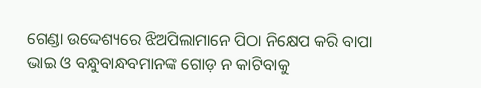ଗେଣ୍ଡା ଉଦ୍ଦେଶ୍ୟରେ ଝିଅପିଲାମାନେ ପିଠା ନିକ୍ଷେପ କରି ବାପା ଭାଇ ଓ ବନ୍ଧୁବାନ୍ଧବମାନଙ୍କ ଗୋଡ଼ ନ କାଟିବାକୁ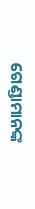ଗେଣ୍ଡାମାନଙ୍କ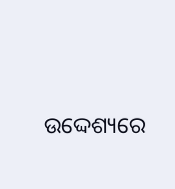ଉଦ୍ଦେଶ୍ୟରେ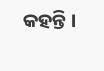କହନ୍ତି ।